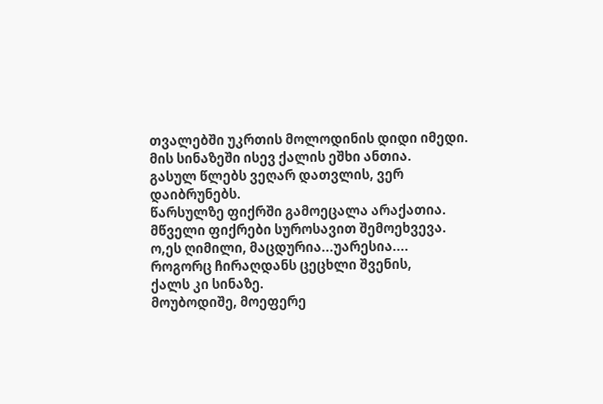თვალებში უკრთის მოლოდინის დიდი იმედი.
მის სინაზეში ისევ ქალის ეშხი ანთია.
გასულ წლებს ვეღარ დათვლის, ვერ დაიბრუნებს.
წარსულზე ფიქრში გამოეცალა არაქათია.
მწველი ფიქრები სუროსავით შემოეხვევა.
ო,ეს ღიმილი, მაცდურია...უარესია....
როგორც ჩირაღდანს ცეცხლი შვენის,
ქალს კი სინაზე.
მოუბოდიშე, მოეფერე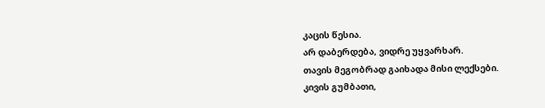კაცის წესია.
არ დაბერდება, ვიდრე უყვარხარ.
თავის მეგობრად გაიხადა მისი ლექსები.
კივის გუმბათი,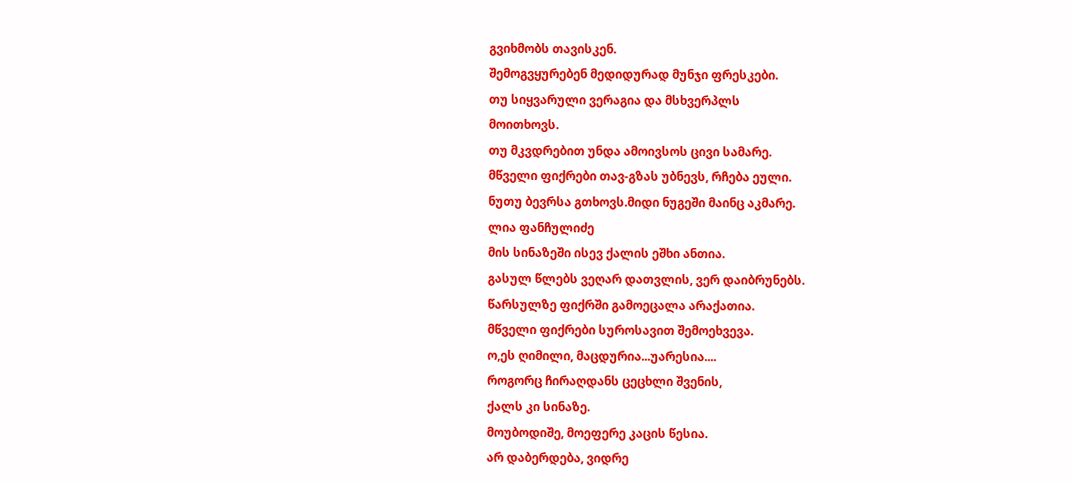გვიხმობს თავისკენ.
შემოგვყურებენ მედიდურად მუნჯი ფრესკები.
თუ სიყვარული ვერაგია და მსხვერპლს
მოითხოვს.
თუ მკვდრებით უნდა ამოივსოს ცივი სამარე.
მწველი ფიქრები თავ-გზას უბნევს, რჩება ეული.
ნუთუ ბევრსა გთხოვს.მიდი ნუგეში მაინც აკმარე.
ლია ფანჩულიძე
მის სინაზეში ისევ ქალის ეშხი ანთია.
გასულ წლებს ვეღარ დათვლის, ვერ დაიბრუნებს.
წარსულზე ფიქრში გამოეცალა არაქათია.
მწველი ფიქრები სუროსავით შემოეხვევა.
ო,ეს ღიმილი, მაცდურია...უარესია....
როგორც ჩირაღდანს ცეცხლი შვენის,
ქალს კი სინაზე.
მოუბოდიშე, მოეფერე კაცის წესია.
არ დაბერდება, ვიდრე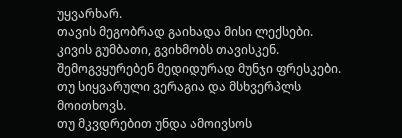უყვარხარ.
თავის მეგობრად გაიხადა მისი ლექსები.
კივის გუმბათი, გვიხმობს თავისკენ.
შემოგვყურებენ მედიდურად მუნჯი ფრესკები.
თუ სიყვარული ვერაგია და მსხვერპლს
მოითხოვს.
თუ მკვდრებით უნდა ამოივსოს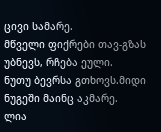ცივი სამარე.
მწველი ფიქრები თავ-გზას უბნევს, რჩება ეული.
ნუთუ ბევრსა გთხოვს.მიდი ნუგეში მაინც აკმარე.
ლია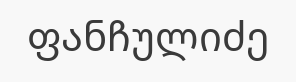ფანჩულიძე